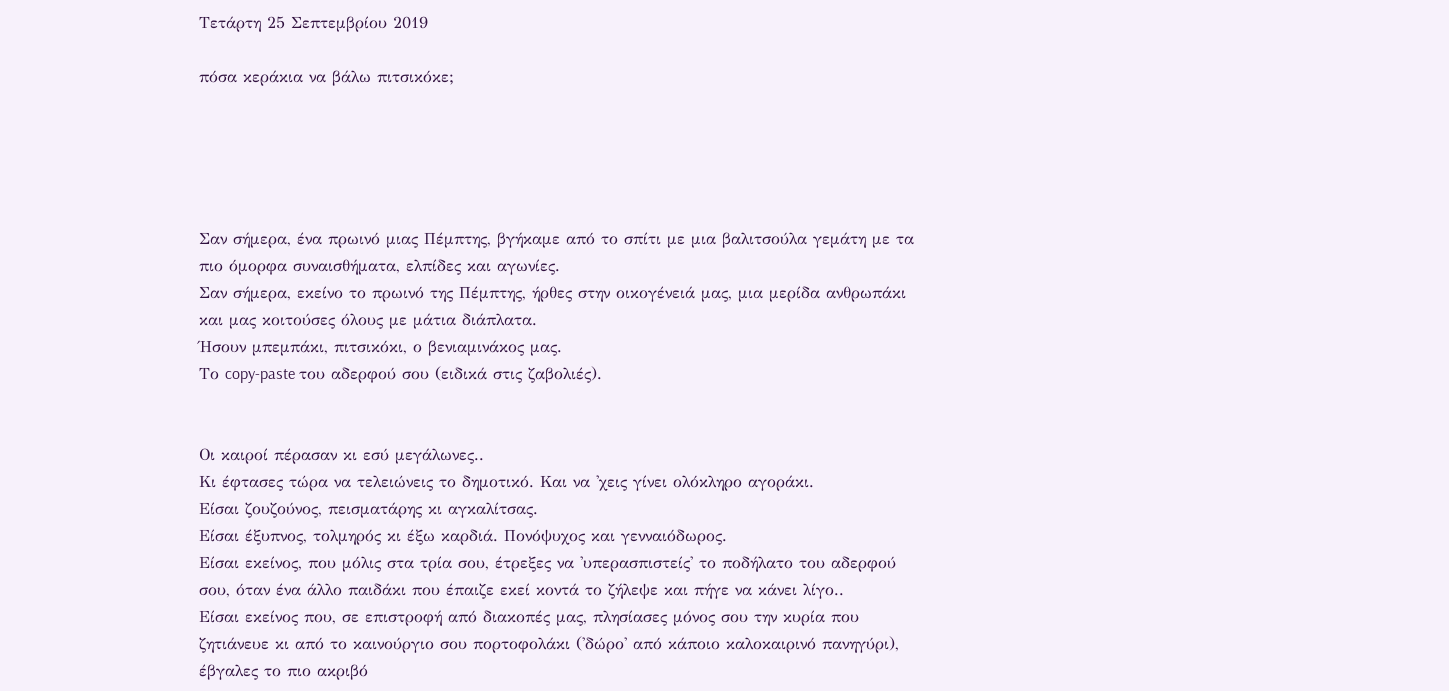Τετάρτη 25 Σεπτεμβρίου 2019

πόσα κεράκια να βάλω πιτσικόκε;





Σαν σήμερα, ένα πρωινό μιας Πέμπτης, βγήκαμε από το σπίτι με μια βαλιτσούλα γεμάτη με τα πιο όμορφα συναισθήματα, ελπίδες και αγωνίες.
Σαν σήμερα, εκείνο το πρωινό της Πέμπτης, ήρθες στην οικογένειά μας, μια μερίδα ανθρωπάκι και μας κοιτούσες όλους με μάτια διάπλατα.
Ήσουν μπεμπάκι, πιτσικόκι, ο βενιαμινάκος μας.
Το copy-paste του αδερφού σου (ειδικά στις ζαβολιές).


Οι καιροί πέρασαν κι εσύ μεγάλωνες..
Κι έφτασες τώρα να τελειώνεις το δημοτικό. Και να 'χεις γίνει ολόκληρο αγοράκι.
Είσαι ζουζούνος, πεισματάρης κι αγκαλίτσας.
Είσαι έξυπνος, τολμηρός κι έξω καρδιά. Πονόψυχος και γενναιόδωρος.
Είσαι εκείνος, που μόλις στα τρία σου, έτρεξες να 'υπερασπιστείς' το ποδήλατο του αδερφού σου, όταν ένα άλλο παιδάκι που έπαιζε εκεί κοντά το ζήλεψε και πήγε να κάνει λίγο..
Είσαι εκείνος που, σε επιστροφή από διακοπές μας, πλησίασες μόνος σου την κυρία που ζητιάνευε κι από το καινούργιο σου πορτοφολάκι ('δώρο' από κάποιο καλοκαιρινό πανηγύρι), έβγαλες το πιο ακριβό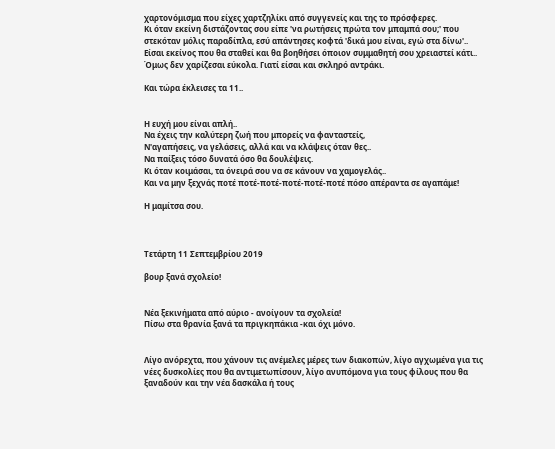χαρτονόμισμα που είχες χαρτζηλίκι από συγγενείς και της το πρόσφερες.
Κι όταν εκείνη διστάζοντας σου είπε 'να ρωτήσεις πρώτα τον μπαμπά σου;' που στεκόταν μόλις παραδίπλα, εσύ απάντησες κοφτά 'δικά μου είναι, εγώ στα δίνω'..
Είσαι εκείνος που θα σταθεί και θα βοηθήσει όποιον συμμαθητή σου χρειαστεί κάτι..
Όμως δεν χαρίζεσαι εύκολα. Γιατί είσαι και σκληρό αντράκι.

Και τώρα έκλεισες τα 11..


Η ευχή μου είναι απλή..
Να έχεις την καλύτερη ζωή που μπορείς να φανταστείς,
Ν'αγαπήσεις, να γελάσεις, αλλά και να κλάψεις όταν θες..
Να παίξεις τόσο δυνατά όσο θα δουλέψεις.
Κι όταν κοιμάσαι, τα όνειρά σου να σε κάνουν να χαμογελάς..
Και να μην ξεχνάς ποτέ ποτέ-ποτέ-ποτέ-ποτέ-ποτέ πόσο απέραντα σε αγαπάμε!

Η μαμίτσα σου.



Τετάρτη 11 Σεπτεμβρίου 2019

βουρ ξανά σχολείο!


Νέα ξεκινήματα από αύριο - ανοίγουν τα σχολεία!
Πίσω στα θρανία ξανά τα πριγκηπάκια -και όχι μόνο.


Λίγο ανόρεχτα, που χάνουν τις ανέμελες μέρες των διακοπών, λίγο αγχωμένα για τις νέες δυσκολίες που θα αντιμετωπίσουν, λίγο ανυπόμονα για τους φίλους που θα ξαναδούν και την νέα δασκάλα ή τους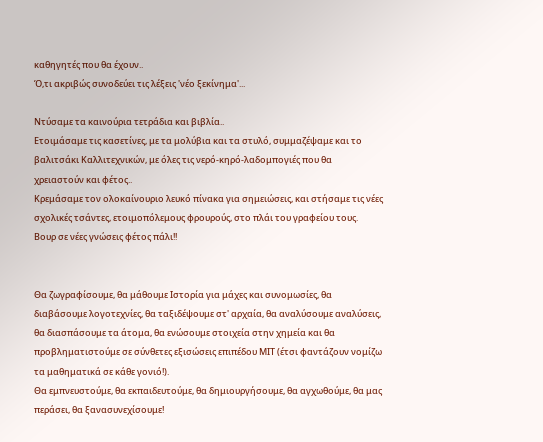καθηγητές που θα έχουν..
Ό,τι ακριβώς συνοδεύει τις λέξεις 'νέο ξεκίνημα'...

Ντύσαμε τα καινούρια τετράδια και βιβλία..
Ετοιμάσαμε τις κασετίνες, με τα μολύβια και τα στυλό, συμμαζέψαμε και το βαλιτσάκι Καλλιτεχνικών, με όλες τις νερό-κηρό-λαδομπογιές που θα χρειαστούν και φέτος..
Κρεμάσαμε τον ολοκαίνουριο λευκό πίνακα για σημειώσεις, και στήσαμε τις νέες σχολικές τσάντες, ετοιμοπόλεμους φρουρούς, στο πλάι του γραφείου τους.
Βουρ σε νέες γνώσεις φέτος πάλι!!


Θα ζωγραφίσουμε, θα μάθουμε Ιστορία για μάχες και συνομωσίες, θα διαβάσουμε λογοτεχνίες, θα ταξιδέψουμε στ' αρχαία, θα αναλύσουμε αναλύσεις, θα διασπάσουμε τα άτομα, θα ενώσουμε στοιχεία στην χημεία και θα προβληματιστούμε σε σύνθετες εξισώσεις επιπέδου ΜΙΤ (έτσι φαντάζουν νομίζω τα μαθηματικά σε κάθε γονιό!).
Θα εμπνευστούμε, θα εκπαιδευτούμε, θα δημιουργήσουμε, θα αγχωθούμε, θα μας περάσει, θα ξανασυνεχίσουμε!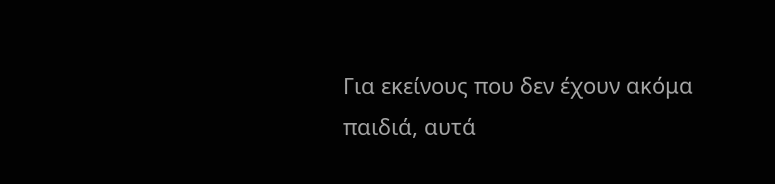Για εκείνους που δεν έχουν ακόμα παιδιά, αυτά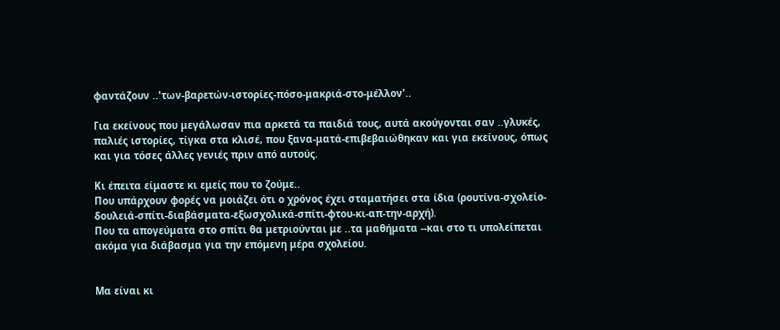φαντάζουν ..'των-βαρετών-ιστορίες-πόσο-μακριά-στο-μέλλον'..

Για εκείνους που μεγάλωσαν πια αρκετά τα παιδιά τους, αυτά ακούγονται σαν ..γλυκές, παλιές ιστορίες, τίγκα στα κλισέ, που ξανα-ματά-επιβεβαιώθηκαν και για εκείνους, όπως και για τόσες άλλες γενιές πριν από αυτούς.

Κι έπειτα είμαστε κι εμείς που το ζούμε..
Που υπάρχουν φορές να μοιάζει ότι ο χρόνος έχει σταματήσει στα ίδια (ρουτίνα-σχολείο-δουλειά-σπίτι-διαβάσματα-εξωσχολικά-σπίτι-φτου-κι-απ-την-αρχή).
Που τα απογεύματα στο σπίτι θα μετριούνται με ..τα μαθήματα --και στο τι υπολείπεται ακόμα για διάβασμα για την επόμενη μέρα σχολείου.


Μα είναι κι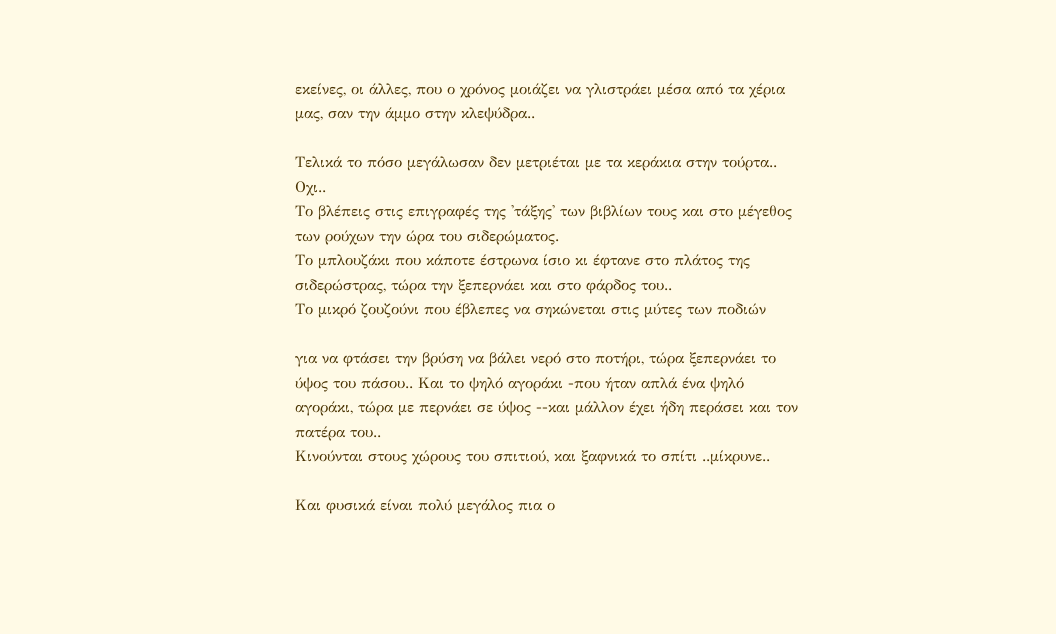εκείνες, οι άλλες, που ο χρόνος μοιάζει να γλιστράει μέσα από τα χέρια μας, σαν την άμμο στην κλεψύδρα..

Τελικά το πόσο μεγάλωσαν δεν μετριέται με τα κεράκια στην τούρτα.. Οχι..
Το βλέπεις στις επιγραφές της 'τάξης' των βιβλίων τους και στο μέγεθος των ρούχων την ώρα του σιδερώματος.
Το μπλουζάκι που κάποτε έστρωνα ίσιο κι έφτανε στο πλάτος της σιδερώστρας, τώρα την ξεπερνάει και στο φάρδος του..
Το μικρό ζουζούνι που έβλεπες να σηκώνεται στις μύτες των ποδιών

για να φτάσει την βρύση να βάλει νερό στο ποτήρι, τώρα ξεπερνάει το ύψος του πάσου.. Και το ψηλό αγοράκι -που ήταν απλά ένα ψηλό αγοράκι, τώρα με περνάει σε ύψος --και μάλλον έχει ήδη περάσει και τον πατέρα του..
Κινούνται στους χώρους του σπιτιού, και ξαφνικά το σπίτι ..μίκρυνε..

Και φυσικά είναι πολύ μεγάλος πια ο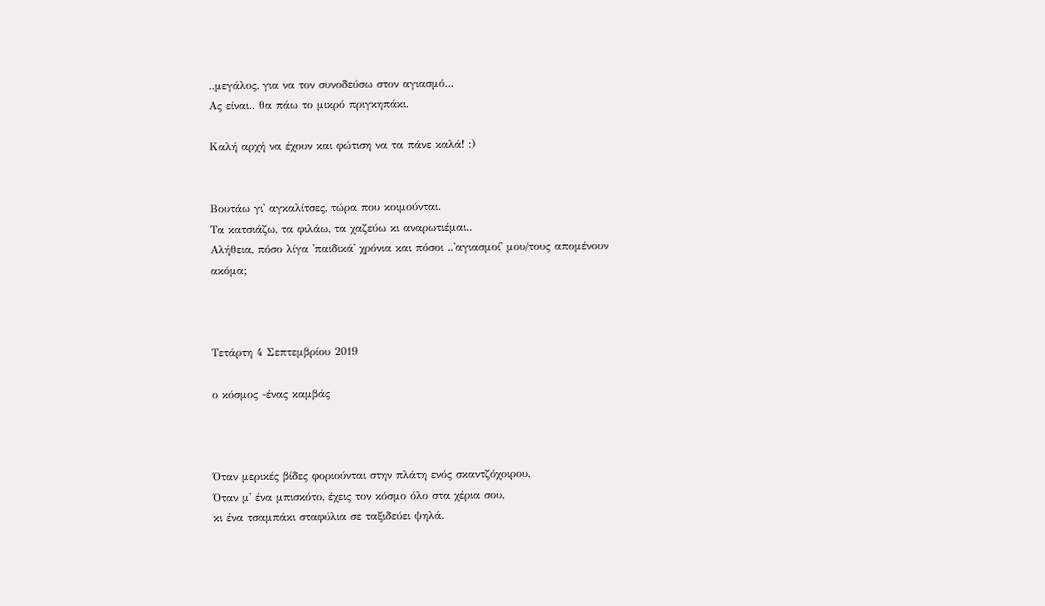..μεγάλος, για να τον συνοδεύσω στον αγιασμό...
Ας είναι.. θα πάω το μικρό πριγκηπάκι.

Καλή αρχή να έχουν και φώτιση να τα πάνε καλά! :)


Βουτάω γι' αγκαλίτσες, τώρα που κοιμούνται.
Τα κατσιάζω, τα φιλάω, τα χαζεύω κι αναρωτιέμαι..
Αλήθεια, πόσο λίγα 'παιδικά' χρόνια και πόσοι ..'αγιασμοί' μου/τους απομένουν ακόμα;



Τετάρτη 4 Σεπτεμβρίου 2019

ο κόσμος -ένας καμβάς



Όταν μερικές βίδες φοριούνται στην πλάτη ενός σκαντζόχοιρου,
Όταν μ' ένα μπισκότο, έχεις τον κόσμο όλο στα χέρια σου,
κι ένα τσαμπάκι σταφύλια σε ταξιδεύει ψηλά.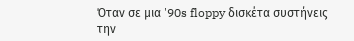Όταν σε μια '90s floppy δισκέτα συστήνεις την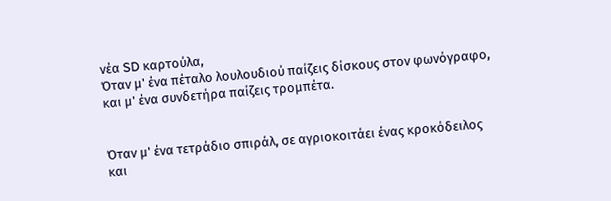νέα SD καρτούλα,
Όταν μ' ένα πέταλο λουλουδιού παίζεις δίσκους στον φωνόγραφο,
και μ' ένα συνδετήρα παίζεις τρομπέτα.


Όταν μ' ένα τετράδιο σπιράλ, σε αγριοκοιτάει ένας κροκόδειλος
και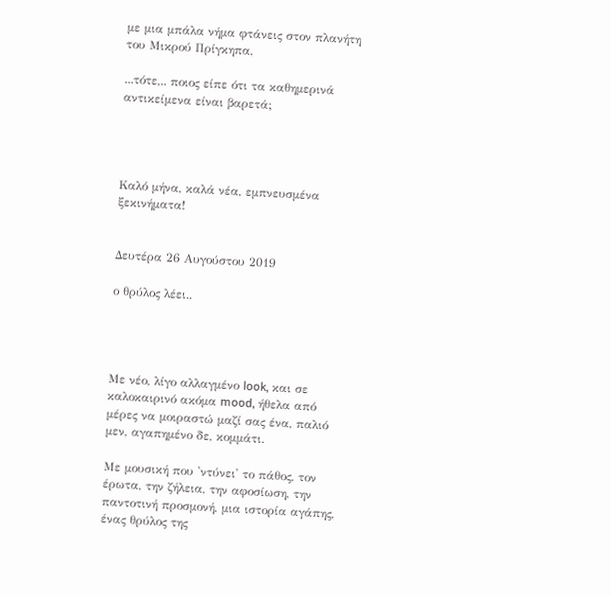με μια μπάλα νήμα φτάνεις στον πλανήτη του Μικρού Πρίγκηπα,

...τότε,.. ποιος είπε ότι τα καθημερινά αντικείμενα είναι βαρετά;




Καλό μήνα, καλά νέα, εμπνευσμένα ξεκινήματα!


Δευτέρα 26 Αυγούστου 2019

ο θρύλος λέει..




Με νέο, λίγο αλλαγμένο look, και σε καλοκαιρινό ακόμα mood, ήθελα από μέρες να μοιραστώ μαζί σας ένα, παλιό μεν, αγαπημένο δε, κομμάτι.

Με μουσική που 'ντύνει' το πάθος, τον έρωτα, την ζήλεια, την αφοσίωση, την παντοτινή προσμονή, μια ιστορία αγάπης, ένας θρύλος της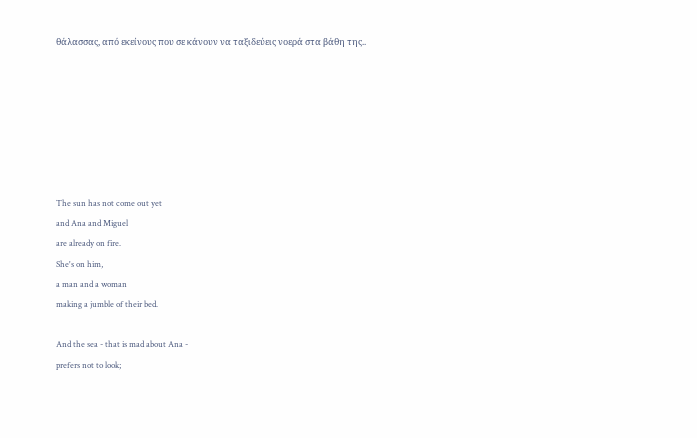θάλασσας, από εκείνους που σε κάνουν να ταξιδεύεις νοερά στα βάθη της..







The sun has not come out yet
and Ana and Miguel
are already on fire.
She's on him,
a man and a woman
making a jumble of their bed.

And the sea - that is mad about Ana -
prefers not to look;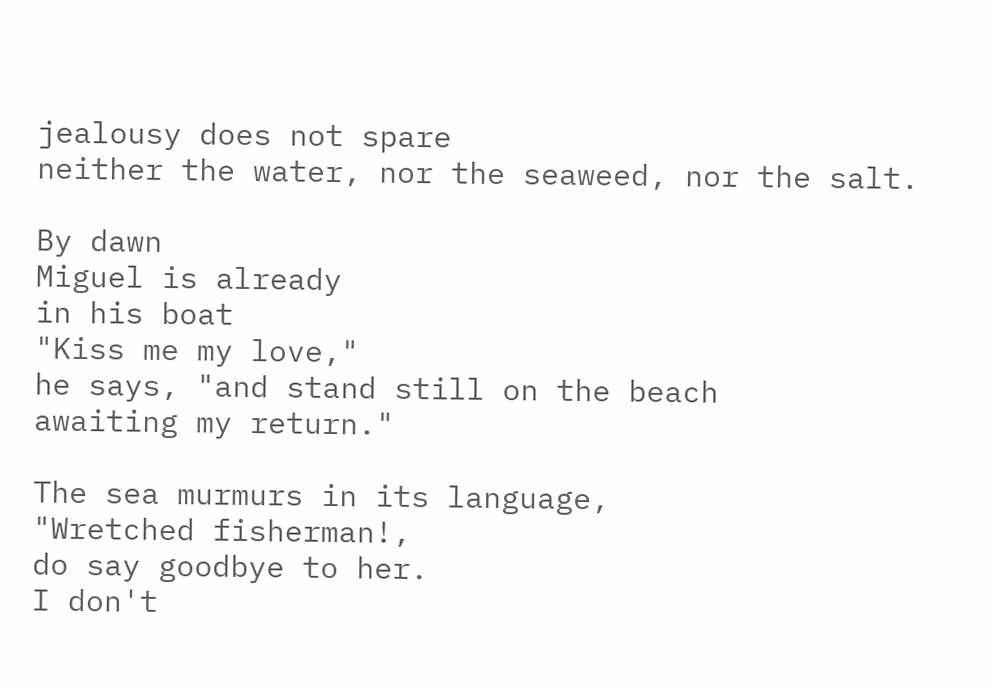jealousy does not spare
neither the water, nor the seaweed, nor the salt.

By dawn
Miguel is already
in his boat
"Kiss me my love,"
he says, "and stand still on the beach
awaiting my return."

The sea murmurs in its language,
"Wretched fisherman!,
do say goodbye to her.
I don't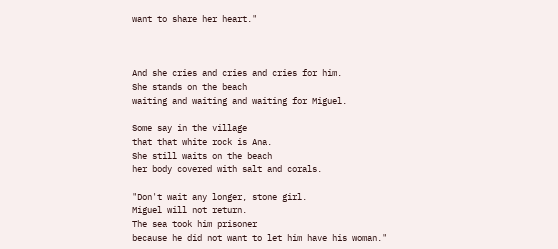want to share her heart."



And she cries and cries and cries for him.
She stands on the beach
waiting and waiting and waiting for Miguel.

Some say in the village
that that white rock is Ana.
She still waits on the beach
her body covered with salt and corals.

"Don't wait any longer, stone girl.
Miguel will not return.
The sea took him prisoner
because he did not want to let him have his woman."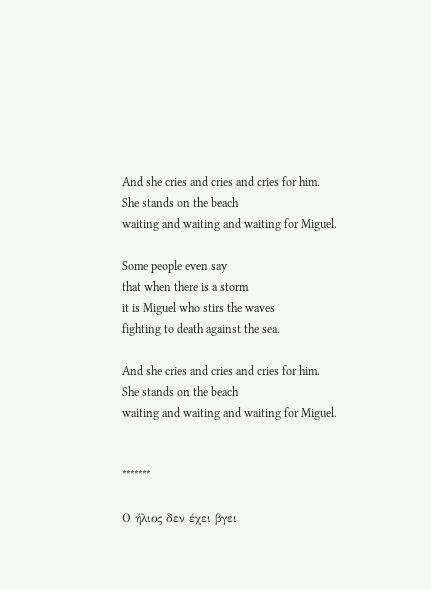And she cries and cries and cries for him.
She stands on the beach
waiting and waiting and waiting for Miguel.

Some people even say
that when there is a storm
it is Miguel who stirs the waves
fighting to death against the sea.

And she cries and cries and cries for him.
She stands on the beach
waiting and waiting and waiting for Miguel.


*******

Ο ήλιος δεν έχει βγει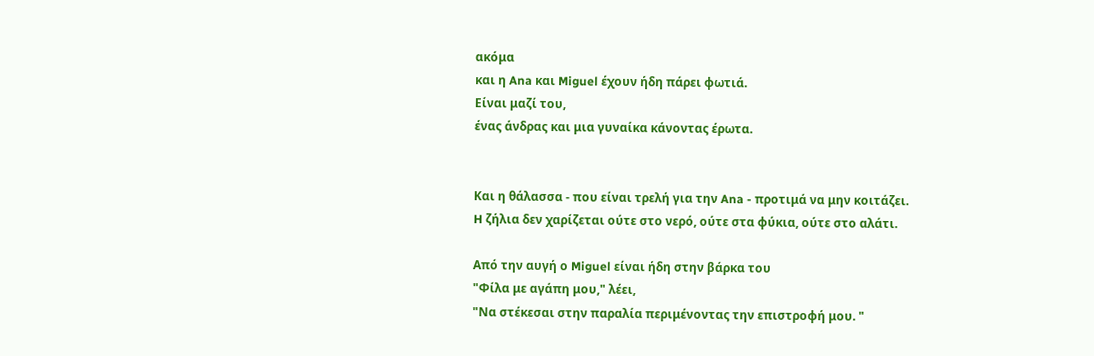ακόμα
και η Ana και Miguel έχουν ήδη πάρει φωτιά.
Είναι μαζί του,
ένας άνδρας και μια γυναίκα κάνοντας έρωτα.


Και η θάλασσα - που είναι τρελή για την Ana - προτιμά να μην κοιτάζει.
H ζήλια δεν χαρίζεται ούτε στο νερό, ούτε στα φύκια, ούτε στο αλάτι.

Από την αυγή ο Miguel είναι ήδη στην βάρκα του
"Φίλα με αγάπη μου," λέει,
"Να στέκεσαι στην παραλία περιμένοντας την επιστροφή μου. "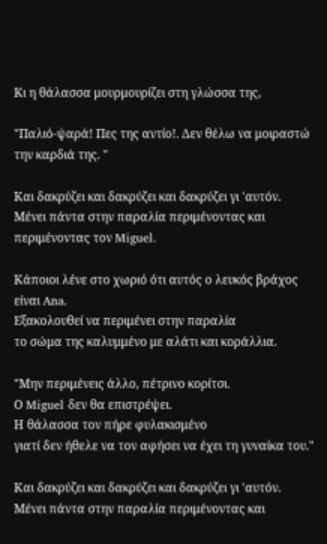Κι η θάλασσα μουρμουρίζει στη γλώσσα της,

"Παλιό-ψαρά! Πες της αντίο!. Δεν θέλω να μοιραστώ την καρδιά της. "

Και δακρύζει και δακρύζει και δακρύζει γι 'αυτόν.
Μένει πάντα στην παραλία περιμένοντας και περιμένοντας τον Miguel.

Κάποιοι λένε στο χωριό ότι αυτός ο λευκός βράχος είναι Ana.
Εξακολουθεί να περιμένει στην παραλία
το σώμα της καλυμμένο με αλάτι και κοράλλια.

"Μην περιμένεις άλλο, πέτρινο κορίτσι.
Ο Miguel δεν θα επιστρέψει.
Η θάλασσα τον πήρε φυλακισμένο
γιατί δεν ήθελε να τον αφήσει να έχει τη γυναίκα του."

Και δακρύζει και δακρύζει και δακρύζει γι 'αυτόν.
Μένει πάντα στην παραλία περιμένοντας και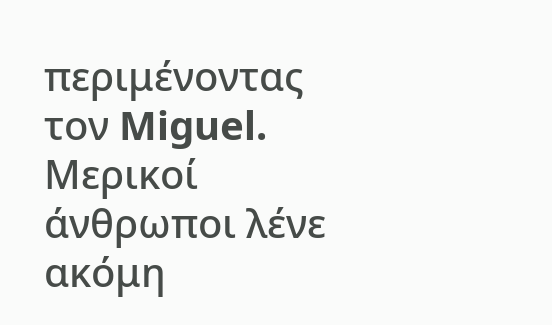περιμένοντας τον Miguel.
Μερικοί άνθρωποι λένε ακόμη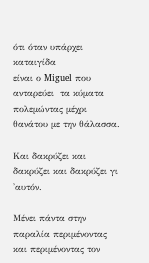ότι όταν υπάρχει καταιγίδα
είναι ο Miguel που ανταρεύει  τα κύματα
πολεμώντας μέχρι θανάτου με την θάλασσα.

Και δακρύζει και δακρύζει και δακρύζει γι 'αυτόν.

Μένει πάντα στην παραλία περιμένοντας και περιμένοντας τον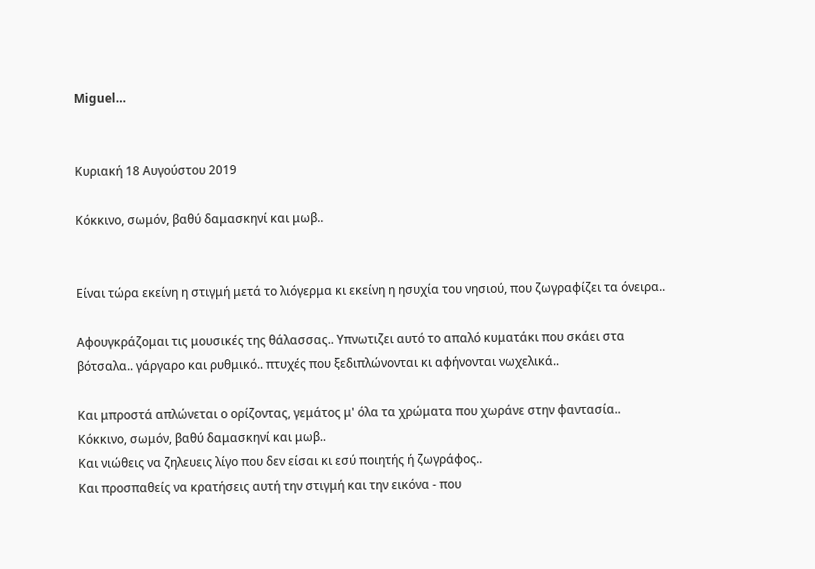Miguel…


Κυριακή 18 Αυγούστου 2019

Κόκκινο, σωμόν, βαθύ δαμασκηνί και μωβ..


Είναι τώρα εκείνη η στιγμή μετά το λιόγερμα κι εκείνη η ησυχία του νησιού, που ζωγραφίζει τα όνειρα..

Αφουγκράζομαι τις μουσικές της θάλασσας.. Υπνωτιζει αυτό το απαλό κυματάκι που σκάει στα βότσαλα.. γάργαρο και ρυθμικό.. πτυχές που ξεδιπλώνονται κι αφήνονται νωχελικά..

Και μπροστά απλώνεται ο ορίζοντας, γεμάτος μ' όλα τα χρώματα που χωράνε στην φαντασία..
Κόκκινο, σωμόν, βαθύ δαμασκηνί και μωβ..
Και νιώθεις να ζηλευεις λίγο που δεν είσαι κι εσύ ποιητής ή ζωγράφος..
Και προσπαθείς να κρατήσεις αυτή την στιγμή και την εικόνα - που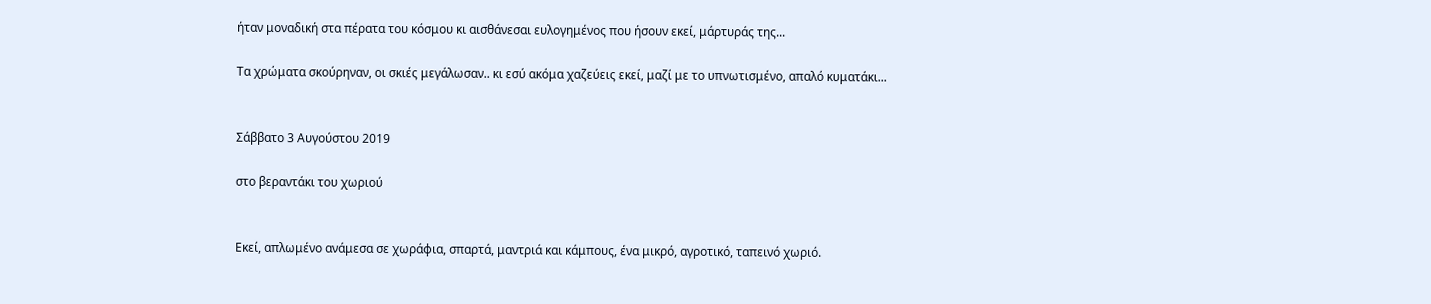ήταν μοναδική στα πέρατα του κόσμου κι αισθάνεσαι ευλογημένος που ήσουν εκεί, μάρτυράς της...

Τα χρώματα σκούρηναν, οι σκιές μεγάλωσαν.. κι εσύ ακόμα χαζεύεις εκεί, μαζί με το υπνωτισμένο, απαλό κυματάκι...


Σάββατο 3 Αυγούστου 2019

στο βεραντάκι του χωριού


Εκεί, απλωμένο ανάμεσα σε χωράφια, σπαρτά, μαντριά και κάμπους, ένα μικρό, αγροτικό, ταπεινό χωριό.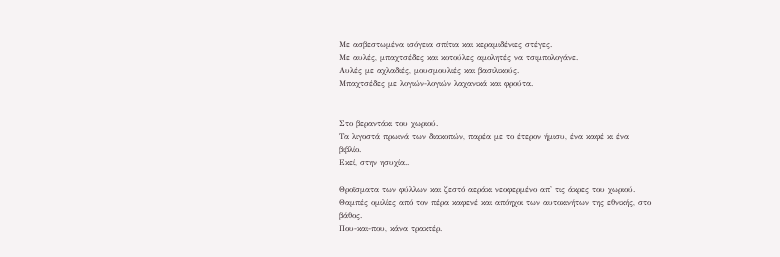Με ασβεστωμένα ισόγεια σπίτια και κεραμιδένιες στέγες.
Με αυλές, μπαχτσέδες και κοτούλες αμολητές να τσιμπολογάνε.
Αυλές με αχλαδιές, μουσμουλιές και βασιλικούς.
Μπαχτσέδες με λογιών-λογιών λαχανικά και φρούτα.


Στο βεραντάκι του χωριού.
Τα λιγοστά πρωινά των διακοπών, παρέα με το έτερον ήμισυ, ένα καφέ κι ένα βιβλίο.
Εκεί, στην ησυχία..

Θροϊσματα των φύλλων και ζεστό αεράκι νεοφερμένο απ' τις άκρες του χωριού.
Θαμπές ομιλίες από τον πέρα καφενέ και απόηχοι των αυτοκινήτων της εθνικής, στο βάθος.
Που-και-που, κάνα τρακτέρ.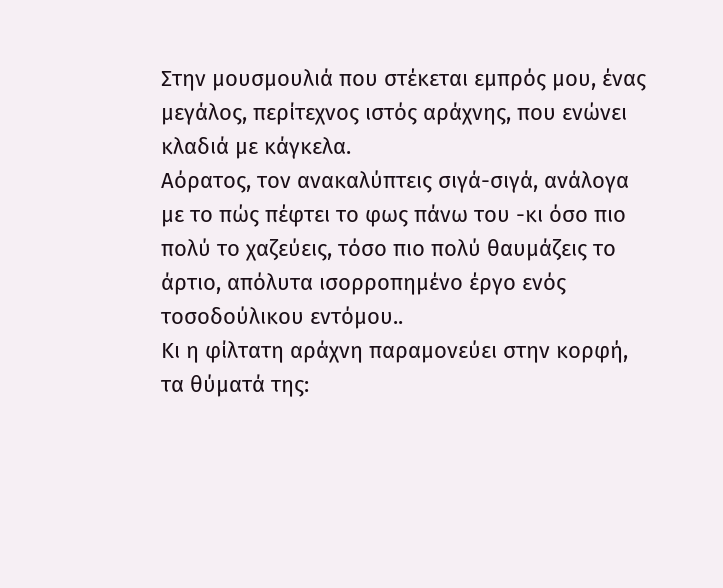Στην μουσμουλιά που στέκεται εμπρός μου, ένας μεγάλος, περίτεχνος ιστός αράχνης, που ενώνει κλαδιά με κάγκελα.
Αόρατος, τον ανακαλύπτεις σιγά-σιγά, ανάλογα με το πώς πέφτει το φως πάνω του -κι όσο πιο πολύ το χαζεύεις, τόσο πιο πολύ θαυμάζεις το άρτιο, απόλυτα ισορροπημένο έργο ενός τοσοδούλικου εντόμου..
Κι η φίλτατη αράχνη παραμονεύει στην κορφή, τα θύματά της: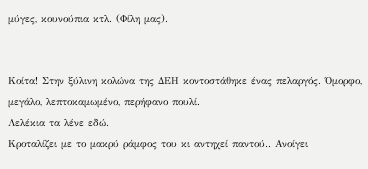μύγες, κουνούπια κτλ. (Φίλη μας).


Κοίτα! Στην ξύλινη κολώνα της ΔΕΗ κοντοστάθηκε ένας πελαργός. Όμορφο, μεγάλο, λεπτοκαμωμένο, περήφανο πουλί.
Λελέκια τα λένε εδώ.
Κροταλίζει με το μακρύ ράμφος του κι αντηχεί παντού.. Ανοίγει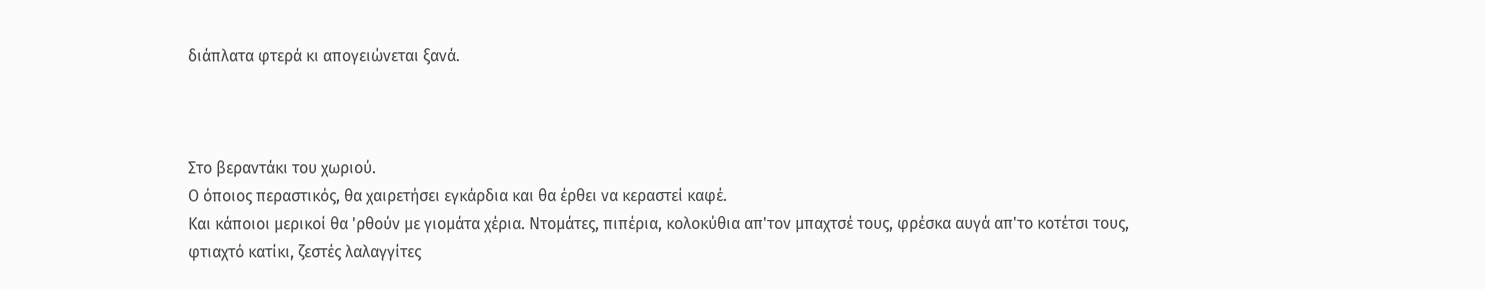διάπλατα φτερά κι απογειώνεται ξανά.



Στο βεραντάκι του χωριού.
Ο όποιος περαστικός, θα χαιρετήσει εγκάρδια και θα έρθει να κεραστεί καφέ.
Και κάποιοι μερικοί θα 'ρθούν με γιομάτα χέρια. Ντομάτες, πιπέρια, κολοκύθια απ'τον μπαχτσέ τους, φρέσκα αυγά απ'το κοτέτσι τους, φτιαχτό κατίκι, ζεστές λαλαγγίτες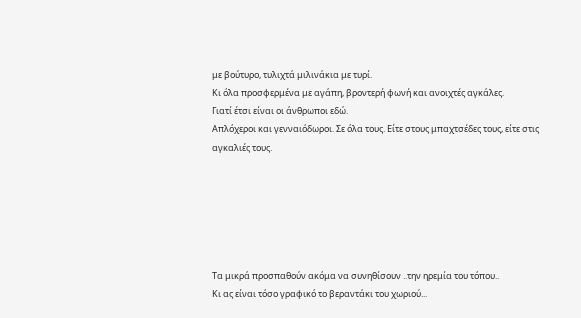με βούτυρο, τυλιχτά μιλινάκια με τυρί.
Κι όλα προσφερμένα με αγάπη, βροντερή φωνή και ανοιχτές αγκάλες.
Γιατί έτσι είναι οι άνθρωποι εδώ.
Απλόχεροι και γενναιόδωροι. Σε όλα τους. Είτε στους μπαχτσέδες τους, είτε στις αγκαλιές τους.






Τα μικρά προσπαθούν ακόμα να συνηθίσουν ..την ηρεμία του τόπου..
Κι ας είναι τόσο γραφικό το βεραντάκι του χωριού...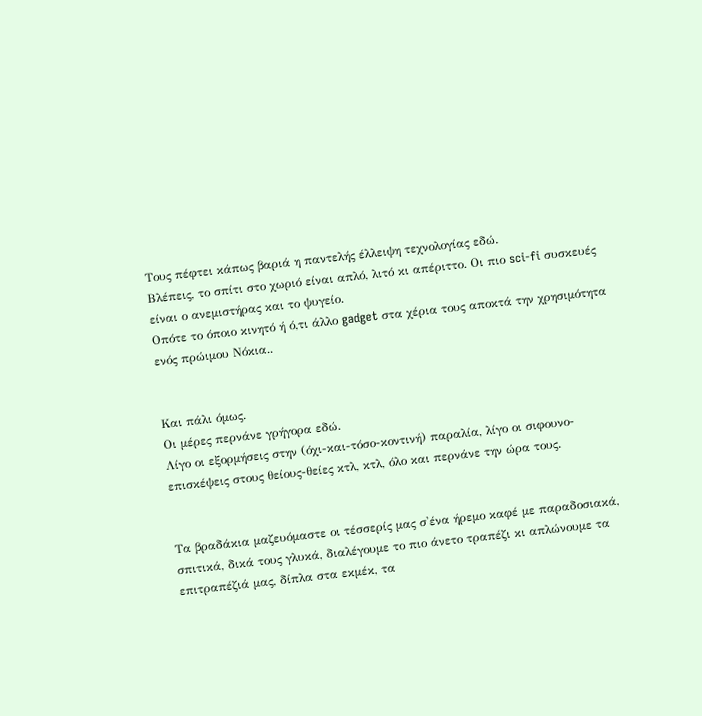Τους πέφτει κάπως βαριά η παντελής έλλειψη τεχνολογίας εδώ.
Βλέπεις, το σπίτι στο χωριό είναι απλό, λιτό κι απέριττο. Οι πιο sci-fi συσκευές είναι ο ανεμιστήρας και το ψυγείο.
Οπότε το όποιο κινητό ή ό,τι άλλο gadget στα χέρια τους αποκτά την χρησιμότητα ενός πρώιμου Νόκια..


Και πάλι όμως.
Οι μέρες περνάνε γρήγορα εδώ.
Λίγο οι εξορμήσεις στην (όχι-και-τόσο-κοντινή) παραλία, λίγο οι σιφουνο-επισκέψεις στους θείους-θείες κτλ, κτλ, όλο και περνάνε την ώρα τους.


Τα βραδάκια μαζευόμαστε οι τέσσερίς μας σ'ένα ήρεμο καφέ με παραδοσιακά, σπιτικά, δικά τους γλυκά, διαλέγουμε το πιο άνετο τραπέζι κι απλώνουμε τα επιτραπέζιά μας, δίπλα στα εκμέκ, τα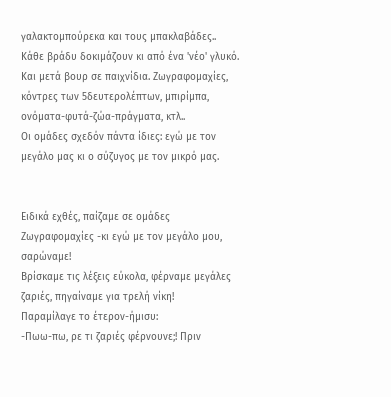γαλακτομπούρεκα και τους μπακλαβάδες..
Κάθε βράδυ δοκιμάζουν κι από ένα 'νέο' γλυκό.
Και μετά βουρ σε παιχνίδια. Ζωγραφομαχίες, κόντρες των 5δευτερολέπτων, μπιρίμπα, ονόματα-φυτά-ζώα-πράγματα, κτλ..
Οι ομάδες σχεδόν πάντα ίδιες: εγώ με τον μεγάλο μας κι ο σύζυγος με τον μικρό μας.


Ειδικά εχθές, παίζαμε σε ομάδες Ζωγραφομαχίες -κι εγώ με τον μεγάλο μου, σαρώναμε!
Βρίσκαμε τις λέξεις εύκολα, φέρναμε μεγάλες ζαριές, πηγαίναμε για τρελή νίκη!
Παραμίλαγε το έτερον-ήμισυ:
-Πωω-πω, ρε τι ζαριές φέρνουνε;! Πριν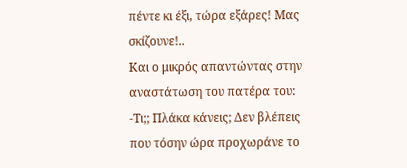πέντε κι έξι, τώρα εξάρες! Μας σκίζουνε!..
Και ο μικρός απαντώντας στην αναστάτωση του πατέρα του:
-Τι;; Πλάκα κάνεις; Δεν βλέπεις που τόσην ώρα προχωράνε το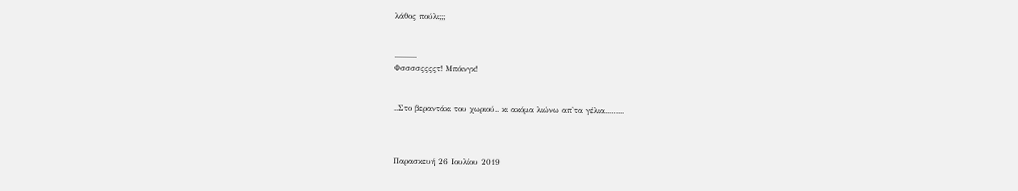λάθος πούλι;;;


...........
Φσσσσςςςςτ! Μπόινγκ!


..Στο βεραντάκι του χωριού.. κι ακόμα λιώνω απ'τα γέλια...…...



Παρασκευή 26 Ιουλίου 2019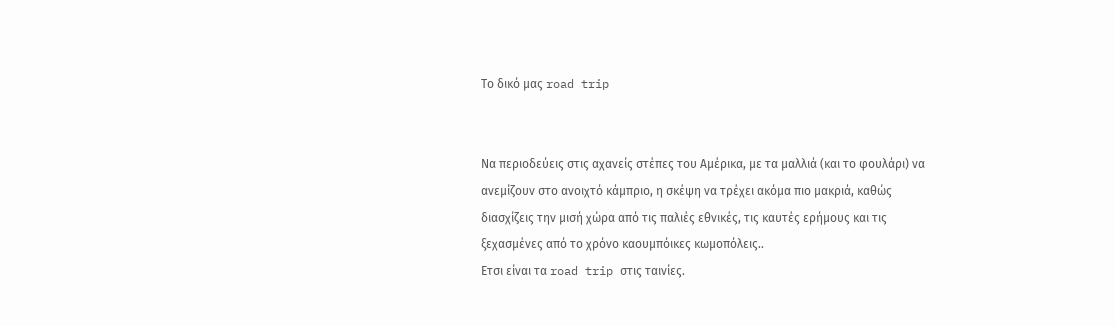Το δικό μας road trip


Να περιοδεύεις στις αχανείς στέπες του Αμέρικα, με τα μαλλιά (και το φουλάρι) να ανεμίζουν στο ανοιχτό κάμπριο, η σκέψη να τρέχει ακόμα πιο μακριά, καθώς διασχίζεις την μισή χώρα από τις παλιές εθνικές, τις καυτές ερήμους και τις ξεχασμένες από το χρόνο καουμπόικες κωμοπόλεις..
Ετσι είναι τα road trip στις ταινίες.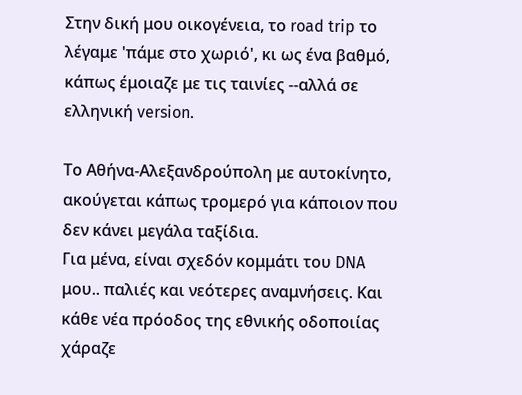Στην δική μου οικογένεια, το road trip το λέγαμε 'πάμε στο χωριό', κι ως ένα βαθμό, κάπως έμοιαζε με τις ταινίες --αλλά σε ελληνική version.

Το Αθήνα-Αλεξανδρούπολη με αυτοκίνητο, ακούγεται κάπως τρομερό για κάποιον που δεν κάνει μεγάλα ταξίδια.
Για μένα, είναι σχεδόν κομμάτι του DNA μου.. παλιές και νεότερες αναμνήσεις. Και κάθε νέα πρόοδος της εθνικής οδοποιίας χάραζε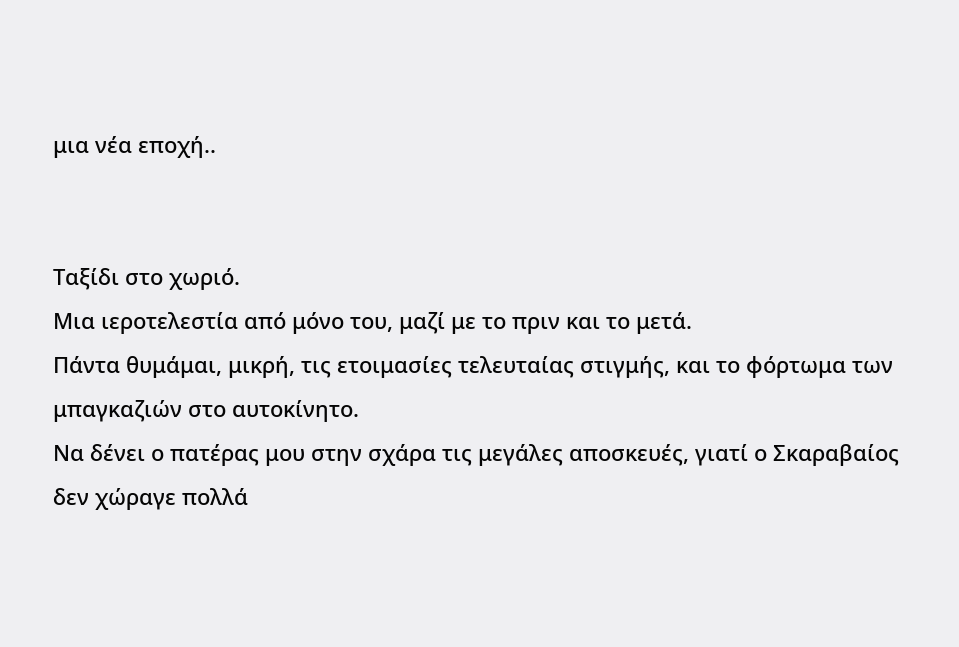μια νέα εποχή..


Ταξίδι στο χωριό.
Μια ιεροτελεστία από μόνο του, μαζί με το πριν και το μετά.
Πάντα θυμάμαι, μικρή, τις ετοιμασίες τελευταίας στιγμής, και το φόρτωμα των μπαγκαζιών στο αυτοκίνητο.
Να δένει ο πατέρας μου στην σχάρα τις μεγάλες αποσκευές, γιατί ο Σκαραβαίος δεν χώραγε πολλά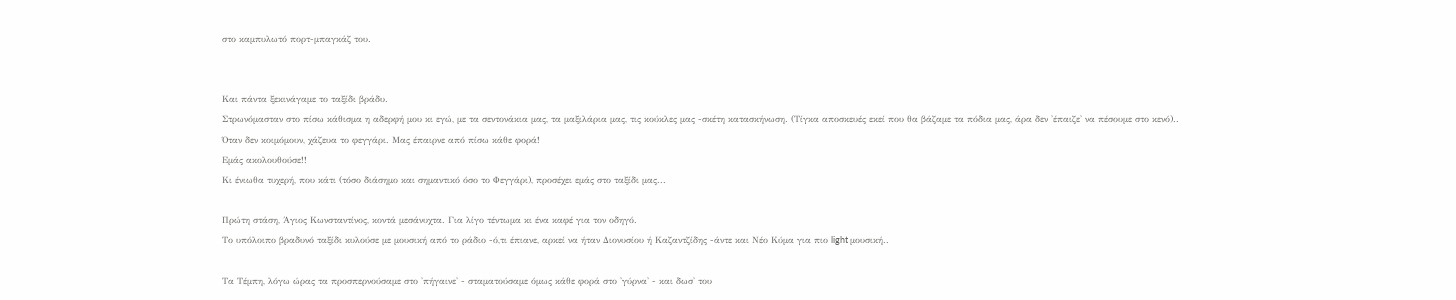στο καμπυλωτό πορτ-μπαγκάζ του.


Και πάντα ξεκινάγαμε το ταξίδι βράδυ.
Στρωνόμασταν στο πίσω κάθισμα η αδερφή μου κι εγώ, με τα σεντονάκια μας, τα μαξιλάρια μας, τις κούκλες μας -σκέτη κατασκήνωση. (Τίγκα αποσκευές εκεί που θα βάζαμε τα πόδια μας, άρα δεν 'έπαιζε' να πέσουμε στο κενό)..
Όταν δεν κοιμόμουν, χάζευα το φεγγάρι. Μας έπαιρνε από πίσω κάθε φορά!
Εμάς ακολουθούσε!!
Κι ένιωθα τυχερή, που κάτι (τόσο διάσημο και σημαντικό όσο το Φεγγάρι), προσέχει εμάς στο ταξίδι μας...

Πρώτη στάση, Άγιος Κωνσταντίνος, κοντά μεσάνυχτα. Για λίγο τέντωμα κι ένα καφέ για τον οδηγό.
Το υπόλοιπο βραδυνό ταξίδι κυλούσε με μουσική από το ράδιο -ό,τι έπιανε, αρκεί να ήταν Διονυσίου ή Καζαντζίδης -άντε και Νέο Κύμα για πιο light μουσική..

Τα Τέμπη, λόγω ώρας τα προσπερνούσαμε στο 'πήγαινε' - σταματούσαμε όμως κάθε φορά στο 'γύρνα' - και δωσ' του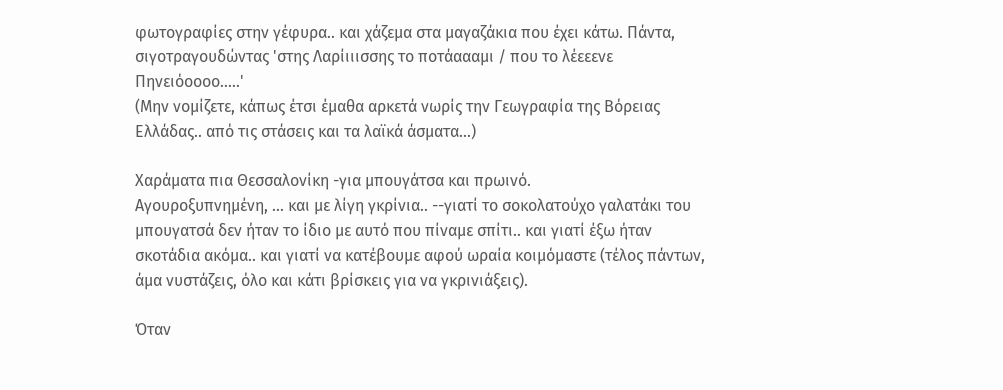φωτογραφίες στην γέφυρα.. και χάζεμα στα μαγαζάκια που έχει κάτω. Πάντα, σιγοτραγουδώντας 'στης Λαρίιιισσης το ποτάαααμι / που το λέεεενε Πηνειόοοοο.....'
(Μην νομίζετε, κάπως έτσι έμαθα αρκετά νωρίς την Γεωγραφία της Βόρειας Ελλάδας.. από τις στάσεις και τα λαϊκά άσματα...)

Χαράματα πια Θεσσαλονίκη -για μπουγάτσα και πρωινό.
Αγουροξυπνημένη, ... και με λίγη γκρίνια.. --γιατί το σοκολατούχο γαλατάκι του μπουγατσά δεν ήταν το ίδιο με αυτό που πίναμε σπίτι.. και γιατί έξω ήταν σκοτάδια ακόμα.. και γιατί να κατέβουμε αφού ωραία κοιμόμαστε (τέλος πάντων, άμα νυστάζεις, όλο και κάτι βρίσκεις για να γκρινιάξεις).

Όταν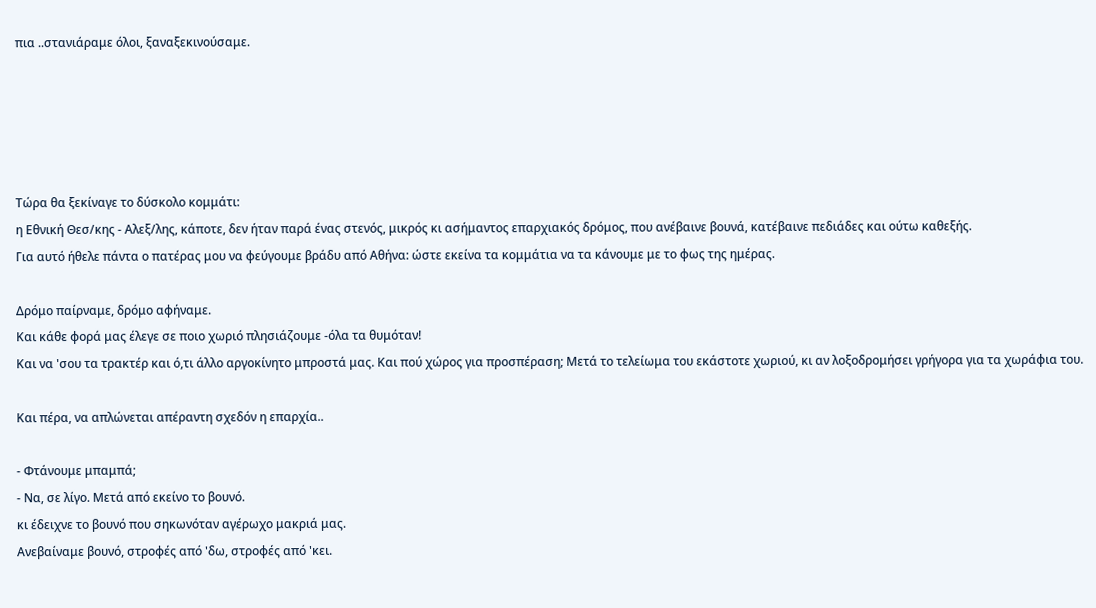πια ..στανιάραμε όλοι, ξαναξεκινούσαμε.





Τώρα θα ξεκίναγε το δύσκολο κομμάτι:
η Eθνική Θεσ/κης - Αλεξ/λης, κάποτε, δεν ήταν παρά ένας στενός, μικρός κι ασήμαντος επαρχιακός δρόμος, που ανέβαινε βουνά, κατέβαινε πεδιάδες και ούτω καθεξής.
Για αυτό ήθελε πάντα ο πατέρας μου να φεύγουμε βράδυ από Αθήνα: ώστε εκείνα τα κομμάτια να τα κάνουμε με το φως της ημέρας.

Δρόμο παίρναμε, δρόμο αφήναμε.
Και κάθε φορά μας έλεγε σε ποιο χωριό πλησιάζουμε -όλα τα θυμόταν!
Και να 'σου τα τρακτέρ και ό,τι άλλο αργοκίνητο μπροστά μας. Και πού χώρος για προσπέραση; Μετά το τελείωμα του εκάστοτε χωριού, κι αν λοξοδρομήσει γρήγορα για τα χωράφια του.

Και πέρα, να απλώνεται απέραντη σχεδόν η επαρχία..

- Φτάνουμε μπαμπά;
- Να, σε λίγο. Μετά από εκείνο το βουνό.
κι έδειχνε το βουνό που σηκωνόταν αγέρωχο μακριά μας.
Ανεβαίναμε βουνό, στροφές από 'δω, στροφές από 'κει.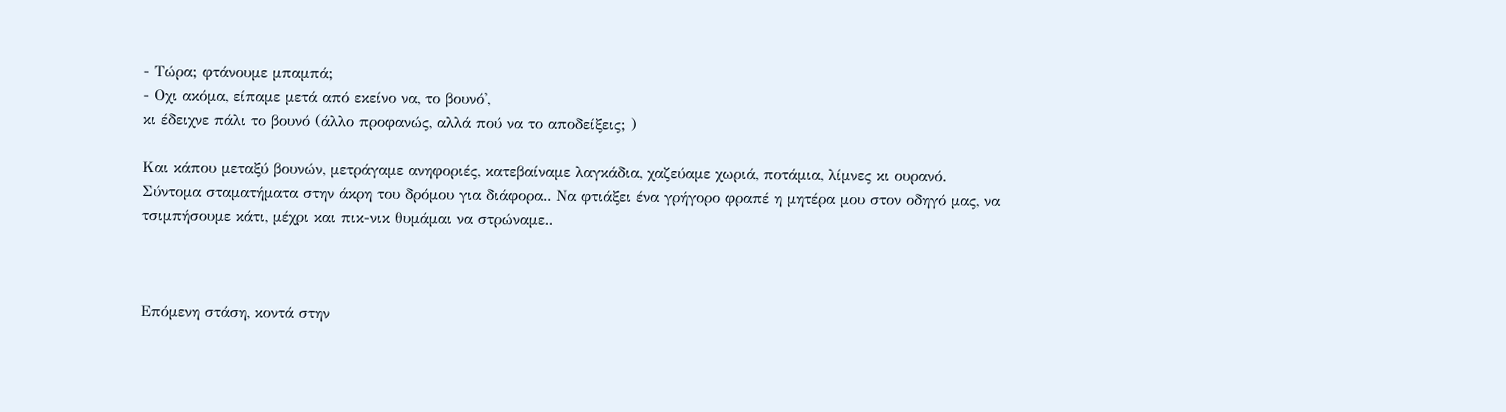- Τώρα; φτάνουμε μπαμπά;
- Οχι ακόμα, είπαμε μετά από εκείνο να, το βουνό',
κι έδειχνε πάλι το βουνό (άλλο προφανώς, αλλά πού να το αποδείξεις; )

Και κάπου μεταξύ βουνών, μετράγαμε ανηφοριές, κατεβαίναμε λαγκάδια, χαζεύαμε χωριά, ποτάμια, λίμνες κι ουρανό.
Σύντομα σταματήματα στην άκρη του δρόμου για διάφορα.. Να φτιάξει ένα γρήγορο φραπέ η μητέρα μου στον οδηγό μας, να τσιμπήσουμε κάτι, μέχρι και πικ-νικ θυμάμαι να στρώναμε..



Επόμενη στάση, κοντά στην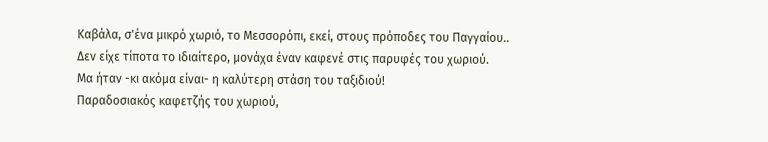Καβάλα, σ'ένα μικρό χωριό, το Μεσσορόπι, εκεί, στους πρόποδες του Παγγαίου..
Δεν είχε τίποτα το ιδιαίτερο, μονάχα έναν καφενέ στις παρυφές του χωριού.
Μα ήταν -κι ακόμα είναι- η καλύτερη στάση του ταξιδιού!
Παραδοσιακός καφετζής του χωριού,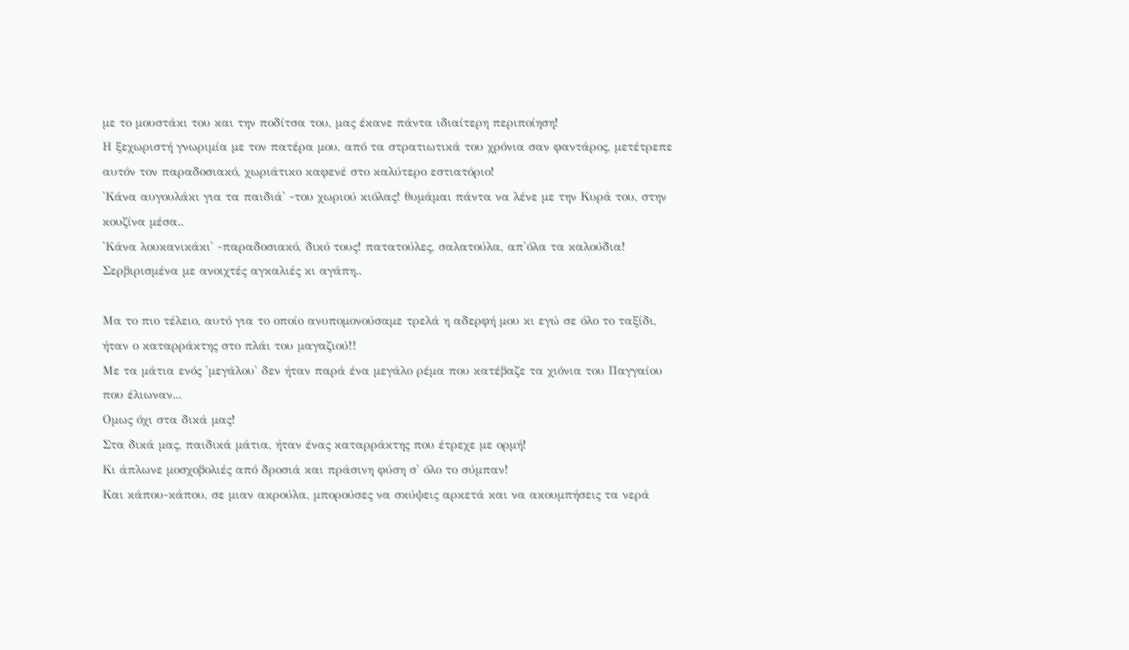με το μουστάκι του και την ποδίτσα του, μας έκανε πάντα ιδιαίτερη περιποίηση!
Η ξεχωριστή γνωριμία με τον πατέρα μου, από τα στρατιωτικά του χρόνια σαν φαντάρος, μετέτρεπε αυτόν τον παραδοσιακό, χωριάτικο καφενέ στο καλύτερο εστιατόριο!
'Κάνα αυγουλάκι για τα παιδιά' -του χωριού κιόλας! θυμάμαι πάντα να λένε με την Κυρά του, στην κουζίνα μέσα..
'Κάνα λουκανικάκι' -παραδοσιακό, δικό τους! πατατούλες, σαλατούλα, απ'όλα τα καλούδια!
Σερβιρισμένα με ανοιχτές αγκαλιές κι αγάπη..

Μα το πιο τέλειο, αυτό για το οποίο ανυπομονούσαμε τρελά η αδερφή μου κι εγώ σε όλο το ταξίδι, ήταν ο καταρράκτης στο πλάι του μαγαζιού!!
Με τα μάτια ενός 'μεγάλου' δεν ήταν παρά ένα μεγάλο ρέμα που κατέβαζε τα χιόνια του Παγγαίου που έλιωναν...
Ομως όχι στα δικά μας!
Στα δικά μας, παιδικά μάτια, ήταν ένας καταρράκτης που έτρεχε με ορμή!
Κι άπλωνε μοσχοβολιές από δροσιά και πράσινη φύση σ' όλο το σύμπαν!
Και κάπου-κάπου, σε μιαν ακρούλα, μπορούσες να σκύψεις αρκετά και να ακουμπήσεις τα νερά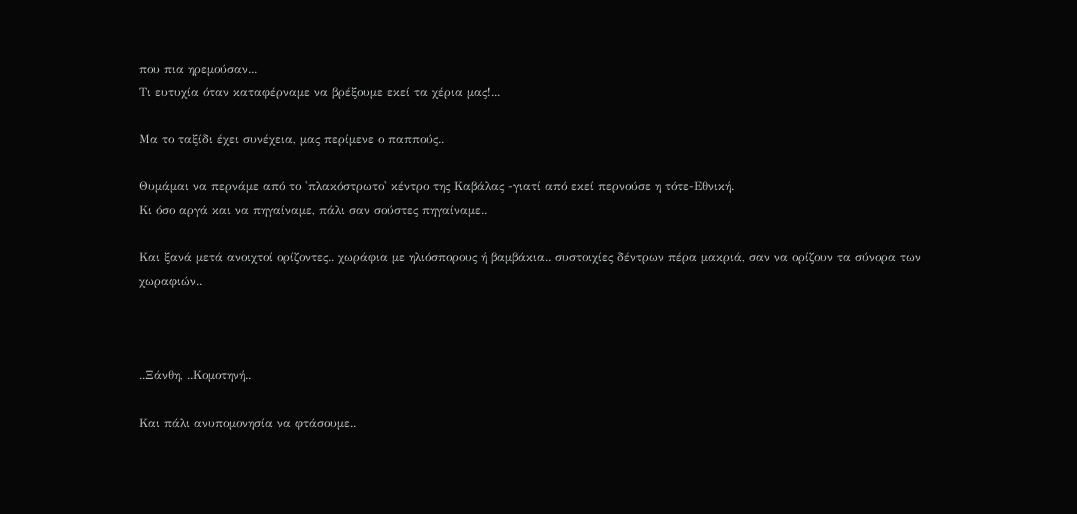που πια ηρεμούσαν...
Τι ευτυχία όταν καταφέρναμε να βρέξουμε εκεί τα χέρια μας!...

Μα το ταξίδι έχει συνέχεια, μας περίμενε ο παππούς..

Θυμάμαι να περνάμε από το 'πλακόστρωτο' κέντρο της Καβάλας -γιατί από εκεί περνούσε η τότε-Εθνική.
Κι όσο αργά και να πηγαίναμε, πάλι σαν σούστες πηγαίναμε..

Και ξανά μετά ανοιχτοί ορίζοντες.. χωράφια με ηλιόσπορους ή βαμβάκια.. συστοιχίες δέντρων πέρα μακριά, σαν να ορίζουν τα σύνορα των χωραφιών..



..Ξάνθη, ..Κομοτηνή..

Και πάλι ανυπομονησία να φτάσουμε..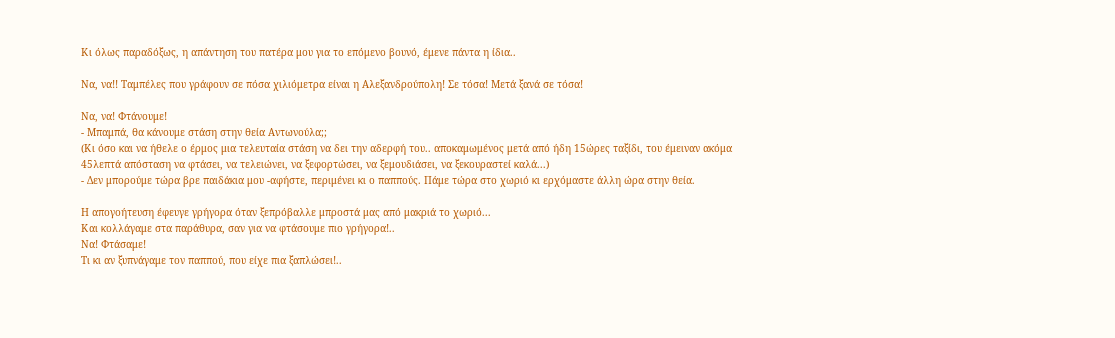Κι όλως παραδόξως, η απάντηση του πατέρα μου για το επόμενο βουνό, έμενε πάντα η ίδια..

Να, να!! Ταμπέλες που γράφουν σε πόσα χιλιόμετρα είναι η Αλεξανδρούπολη! Σε τόσα! Μετά ξανά σε τόσα!

Να, να! Φτάνουμε!
- Μπαμπά, θα κάνουμε στάση στην θεία Αντωνούλα;;
(Κι όσο και να ήθελε ο έρμος μια τελευταία στάση να δει την αδερφή του.. αποκαμωμένος μετά από ήδη 15ώρες ταξίδι, του έμειναν ακόμα 45λεπτά απόσταση να φτάσει, να τελειώνει, να ξεφορτώσει, να ξεμουδιάσει, να ξεκουραστεί καλά...)
- Δεν μπορούμε τώρα βρε παιδάκια μου -αφήστε, περιμένει κι ο παππούς. Πάμε τώρα στο χωριό κι ερχόμαστε άλλη ώρα στην θεία.

Η απογοήτευση έφευγε γρήγορα όταν ξεπρόβαλλε μπροστά μας από μακριά το χωριό...
Και κολλάγαμε στα παράθυρα, σαν για να φτάσουμε πιο γρήγορα!..
Να! Φτάσαμε!
Τι κι αν ξυπνάγαμε τον παππού, που είχε πια ξαπλώσει!..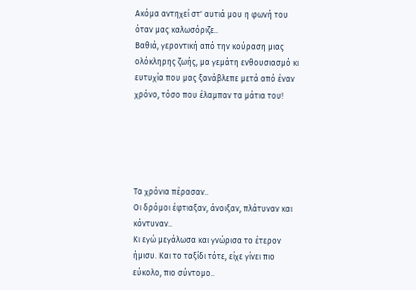Ακόμα αντηχεί στ' αυτιά μου η φωνή του όταν μας καλωσόριζε..
Βαθιά, γεροντική από την κούραση μιας ολόκληρης ζωής, μα γεμάτη ενθουσιασμό κι ευτυχία που μας ξανάβλεπε μετά από έναν χρόνο, τόσο που έλαμπαν τα μάτια του!





Τα χρόνια πέρασαν..
Οι δρόμοι έφτιαξαν, άνοιξαν, πλάτυναν και κόντυναν..
Κι εγώ μεγάλωσα και γνώρισα το έτερον ήμισυ. Και το ταξίδι τότε, είχε γίνει πιο εύκολο, πιο σύντομο..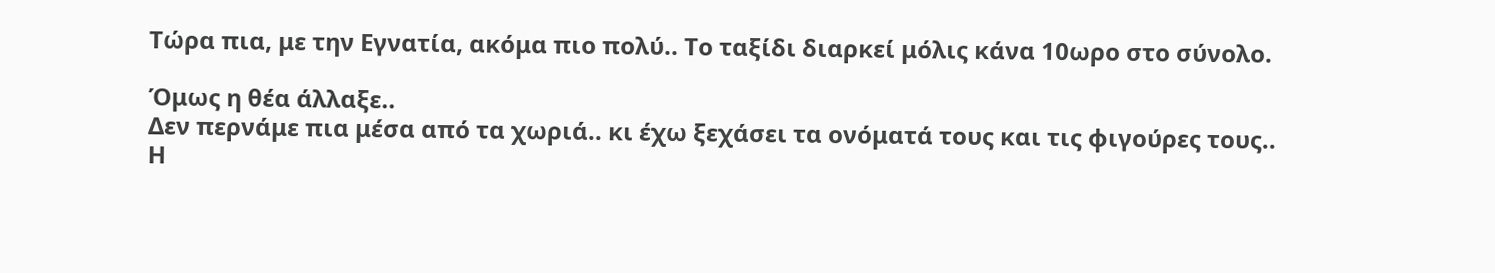Τώρα πια, με την Εγνατία, ακόμα πιο πολύ.. Το ταξίδι διαρκεί μόλις κάνα 10ωρο στο σύνολο.

Όμως η θέα άλλαξε..
Δεν περνάμε πια μέσα από τα χωριά.. κι έχω ξεχάσει τα ονόματά τους και τις φιγούρες τους..
Η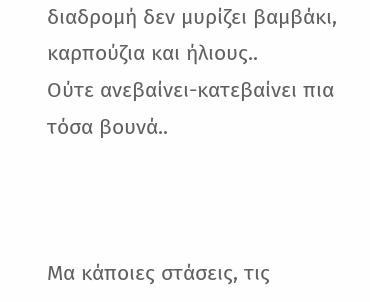διαδρομή δεν μυρίζει βαμβάκι, καρπούζια και ήλιους..
Ούτε ανεβαίνει-κατεβαίνει πια τόσα βουνά..



Μα κάποιες στάσεις, τις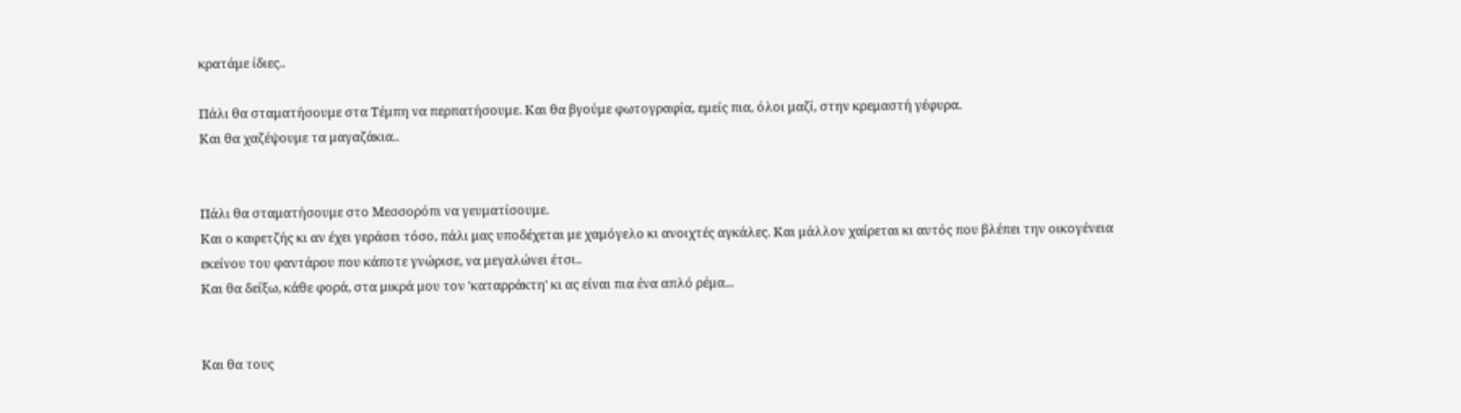κρατάμε ίδιες..

Πάλι θα σταματήσουμε στα Τέμπη να περπατήσουμε. Και θα βγούμε φωτογραφία, εμείς πια, όλοι μαζί, στην κρεμαστή γέφυρα.
Και θα χαζέψουμε τα μαγαζάκια..


Πάλι θα σταματήσουμε στο Μεσσορόπι να γευματίσουμε.
Και ο καφετζής κι αν έχει γεράσει τόσο, πάλι μας υποδέχεται με χαμόγελο κι ανοιχτές αγκάλες. Και μάλλον χαίρεται κι αυτός που βλέπει την οικογένεια εκείνου του φαντάρου που κάποτε γνώρισε, να μεγαλώνει έτσι..
Και θα δείξω, κάθε φορά, στα μικρά μου τον 'καταρράκτη' κι ας είναι πια ένα απλό ρέμα...


Και θα τους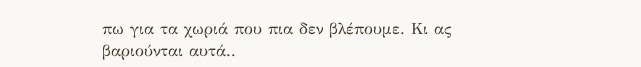πω για τα χωριά που πια δεν βλέπουμε. Κι ας βαριούνται αυτά..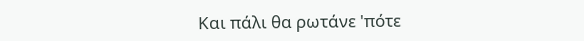Και πάλι θα ρωτάνε 'πότε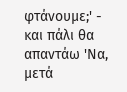φτάνουμε;' - και πάλι θα απαντάω 'Να, μετά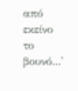από εκείνο το βουνό...'